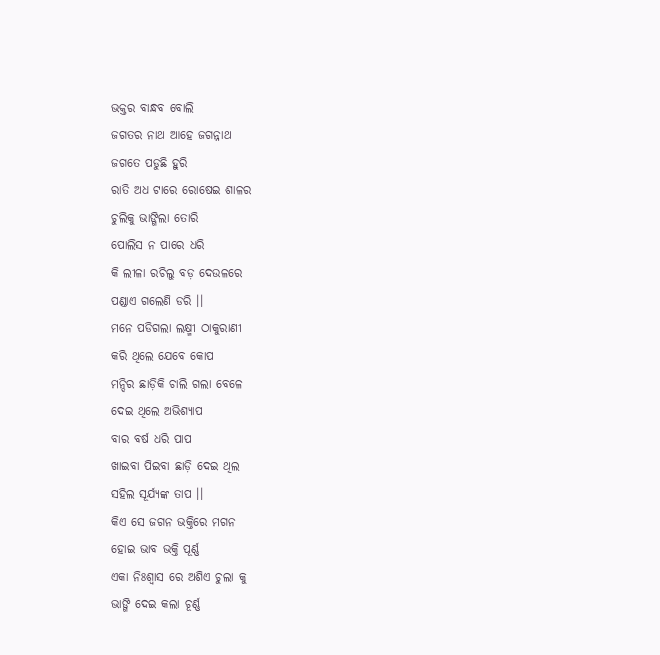ଭକ୍ତର ବାନ୍ଧବ ବୋଲି
ଜଗତର ନାଥ ଆହେ ଜଗନ୍ନାଥ
ଜଗତେ ପଡୁଛି ହୁରି
ରାତି ଅଧ ଟାରେ ରୋଷେଇ ଶାଳର
ଚୁଲିକୁ ଭାଙ୍ଗିଲା ତୋରି
ପୋଲିସ ନ ପାରେ ଧରି
କି ଲୀଳା ରଚିଲୁ ବଡ଼ ଦେଉଳରେ
ପଣ୍ଡାଏ ଗଲେଣି ଡରି ।।
ମନେ ପଡିଗଲା ଲକ୍ଷ୍ମୀ ଠାକୁରାଣୀ
କରି ଥିଲେ ଯେବେ କୋପ
ମନ୍ଦିର ଛାଡ଼ିକି ଚାଲି ଗଲା ବେଳେ
ଦେଇ ଥିଲେ ଅଭିଶ୍ୟାପ
ବାର ବର୍ଷ ଧରି ପାପ
ଖାଇବା ପିଇବା ଛାଡ଼ି ଦେଇ ଥିଲ
ସହିଲ ସୂର୍ଯ୍ୟଙ୍କ ତାପ ।।
କିଏ ସେ ଜଗନ ଭକ୍ତିରେ ମଗନ
ହୋଇ ଭାବ ଭକ୍ତି ପୂର୍ଣ୍ଣ
ଏକା ନିଃଶ୍ୱାସ ରେ ଅଶିଏ ଚୁଲା କୁ
ଭାଙ୍ଗି ଦେଇ କଲା ଚୂର୍ଣ୍ଣ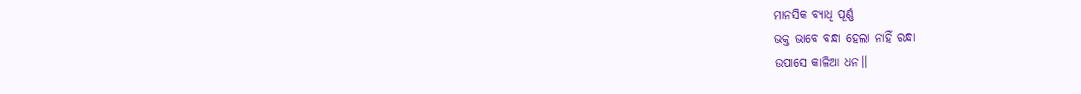ମାନସିକ ବ୍ୟାଧି ପୂର୍ଣ୍ଣ
ଭକ୍ତ ଭାବେ ବନ୍ଧା ହେଲା ନାହିଁ ରନ୍ଧା
ଉପାସେ କାଳିଆ ଧନ।।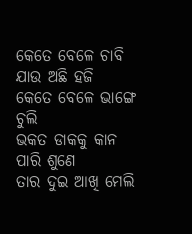କେତେ ବେଳେ ଚାବି ଯାଉ ଅଛି ହଜି
କେତେ ବେଳେ ଭାଙ୍ଗେ ଚୁଲି
ଭକତ ଡାକକୁ କାନ ପାରି ଶୁଣେ
ତାର ଦୁଇ ଆଖି ମେଲି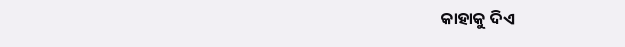କାହାକୁ ଦିଏ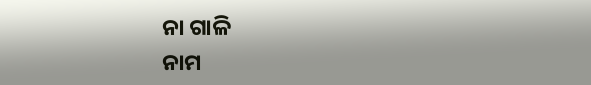ନା ଗାଳି
ନାମ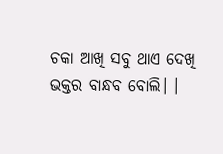ଚକା ଆଖି ସବୁ ଥାଏ ଦେଖି
ଭକ୍ତର ବାନ୍ଧବ ବୋଲି। ।